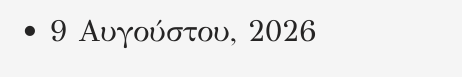• 9 Αυγούστου, 2026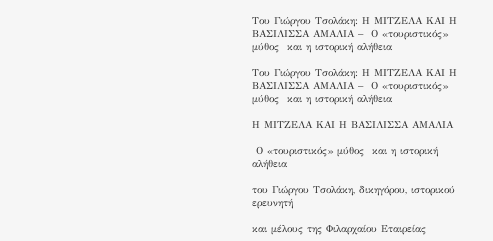Του Γιώργου Τσολάκη: Η ΜΙΤΖΕΛΑ ΚΑΙ Η ΒΑΣΙΛΙΣΣΑ ΑΜΑΛΙΑ –  Ο «τουριστικός» μύθος  και η ιστορική αλήθεια

Του Γιώργου Τσολάκη: Η ΜΙΤΖΕΛΑ ΚΑΙ Η ΒΑΣΙΛΙΣΣΑ ΑΜΑΛΙΑ –  Ο «τουριστικός» μύθος  και η ιστορική αλήθεια

Η ΜΙΤΖΕΛΑ ΚΑΙ Η ΒΑΣΙΛΙΣΣΑ ΑΜΑΛΙΑ

 Ο «τουριστικός» μύθος  και η ιστορική αλήθεια

του Γιώργου Τσολάκη, δικηγόρου, ιστορικού ερευνητή

και μέλους της Φιλαρχαίου Εταιρείας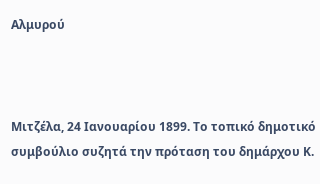Αλμυρού



Μιτζέλα, 24 Ιανουαρίου 1899. Το τοπικό δημοτικό συμβούλιο συζητά την πρόταση του δημάρχου Κ.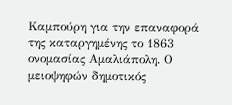Καμπούρη για την επαναφορά της καταργημένης το 1863 ονομασίας Αμαλιάπολη. Ο μειοψηφών δημοτικός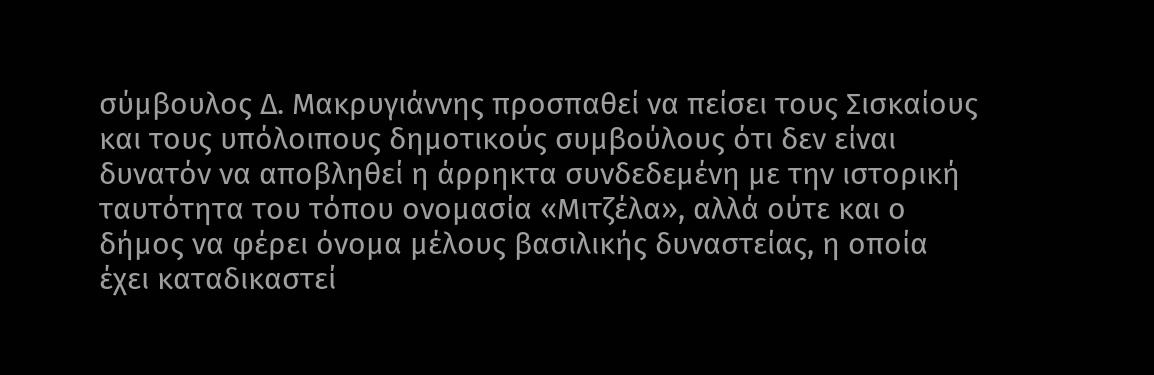σύμβουλος Δ. Μακρυγιάννης προσπαθεί να πείσει τους Σισκαίους και τους υπόλοιπους δημοτικούς συμβούλους ότι δεν είναι δυνατόν να αποβληθεί η άρρηκτα συνδεδεμένη με την ιστορική ταυτότητα του τόπου ονομασία «Μιτζέλα», αλλά ούτε και ο δήμος να φέρει όνομα μέλους βασιλικής δυναστείας, η οποία έχει καταδικαστεί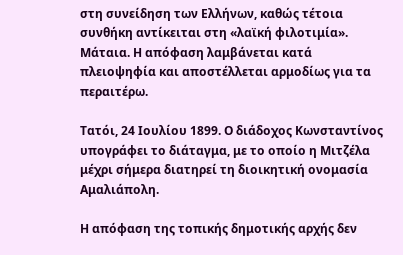στη συνείδηση των Ελλήνων, καθώς τέτοια συνθήκη αντίκειται στη «λαϊκή φιλοτιμία». Μάταια. Η απόφαση λαμβάνεται κατά πλειοψηφία και αποστέλλεται αρμοδίως για τα περαιτέρω.

Τατόι, 24 Ιουλίου 1899. Ο διάδοχος Κωνσταντίνος υπογράφει το διάταγμα, με το οποίο η Μιτζέλα μέχρι σήμερα διατηρεί τη διοικητική ονομασία Αμαλιάπολη.

Η απόφαση της τοπικής δημοτικής αρχής δεν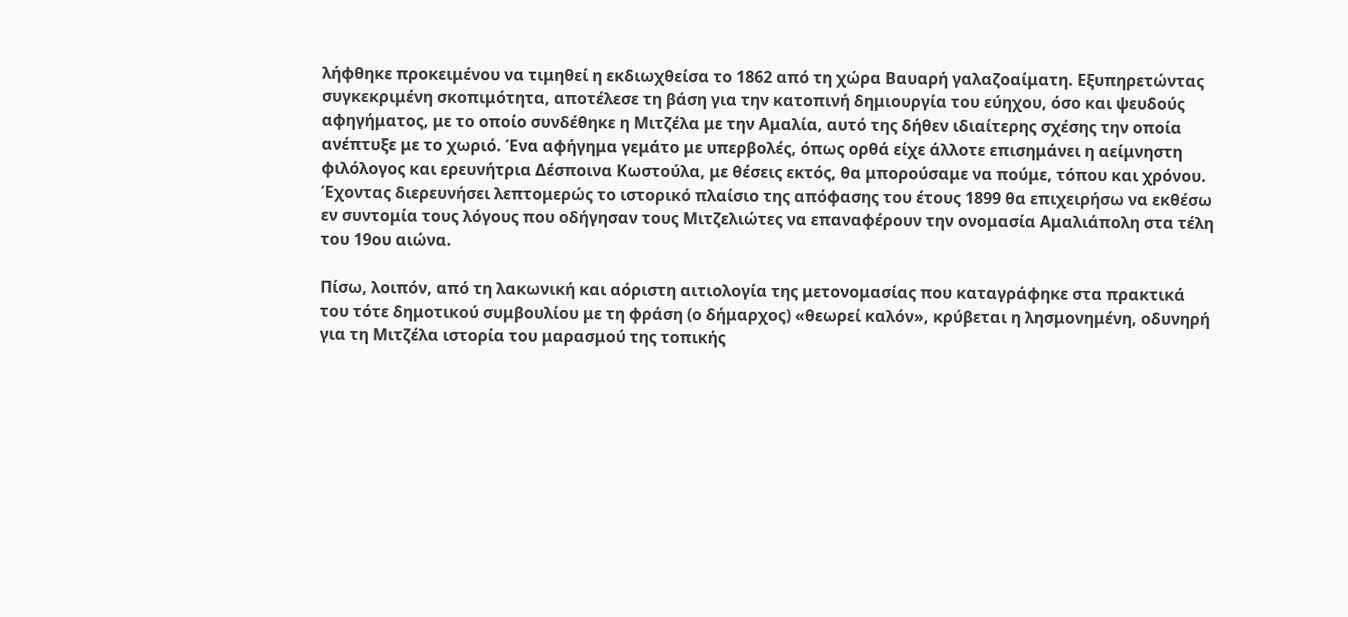λήφθηκε προκειμένου να τιμηθεί η εκδιωχθείσα το 1862 από τη χώρα Βαυαρή γαλαζοαίματη. Εξυπηρετώντας συγκεκριμένη σκοπιμότητα, αποτέλεσε τη βάση για την κατοπινή δημιουργία του εύηχου, όσο και ψευδούς αφηγήματος, με το οποίο συνδέθηκε η Μιτζέλα με την Αμαλία, αυτό της δήθεν ιδιαίτερης σχέσης την οποία ανέπτυξε με το χωριό. Ένα αφήγημα γεμάτο με υπερβολές, όπως ορθά είχε άλλοτε επισημάνει η αείμνηστη φιλόλογος και ερευνήτρια Δέσποινα Κωστούλα, με θέσεις εκτός, θα μπορούσαμε να πούμε, τόπου και χρόνου. Έχοντας διερευνήσει λεπτομερώς το ιστορικό πλαίσιο της απόφασης του έτους 1899 θα επιχειρήσω να εκθέσω εν συντομία τους λόγους που οδήγησαν τους Μιτζελιώτες να επαναφέρουν την ονομασία Αμαλιάπολη στα τέλη του 19ου αιώνα.

Πίσω, λοιπόν, από τη λακωνική και αόριστη αιτιολογία της μετονομασίας που καταγράφηκε στα πρακτικά του τότε δημοτικού συμβουλίου με τη φράση (ο δήμαρχος) «θεωρεί καλόν», κρύβεται η λησμονημένη, οδυνηρή για τη Μιτζέλα ιστορία του μαρασμού της τοπικής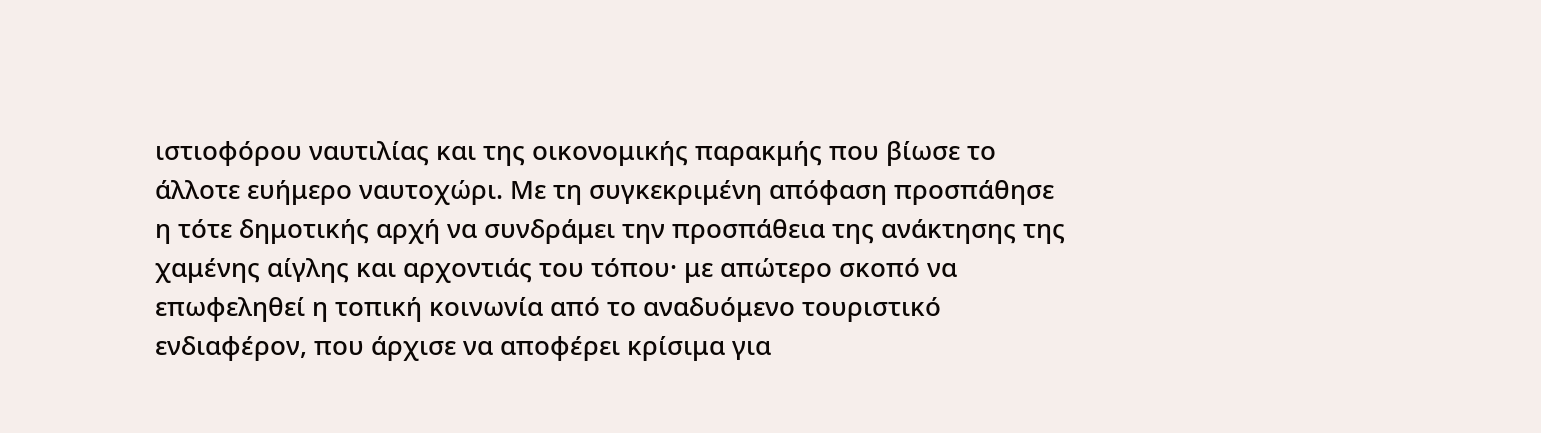ιστιοφόρου ναυτιλίας και της οικονομικής παρακμής που βίωσε το άλλοτε ευήμερο ναυτοχώρι. Με τη συγκεκριμένη απόφαση προσπάθησε η τότε δημοτικής αρχή να συνδράμει την προσπάθεια της ανάκτησης της χαμένης αίγλης και αρχοντιάς του τόπου· με απώτερο σκοπό να επωφεληθεί η τοπική κοινωνία από το αναδυόμενο τουριστικό ενδιαφέρον, που άρχισε να αποφέρει κρίσιμα για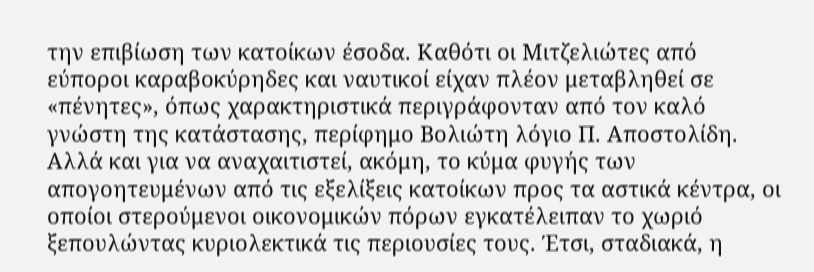την επιβίωση των κατοίκων έσοδα. Καθότι οι Μιτζελιώτες από εύποροι καραβοκύρηδες και ναυτικοί είχαν πλέον μεταβληθεί σε «πένητες», όπως χαρακτηριστικά περιγράφονταν από τον καλό γνώστη της κατάστασης, περίφημο Βολιώτη λόγιο Π. Αποστολίδη. Αλλά και για να αναχαιτιστεί, ακόμη, το κύμα φυγής των απογοητευμένων από τις εξελίξεις κατοίκων προς τα αστικά κέντρα, οι οποίοι στερούμενοι οικονομικών πόρων εγκατέλειπαν το χωριό ξεπουλώντας κυριολεκτικά τις περιουσίες τους. Έτσι, σταδιακά, η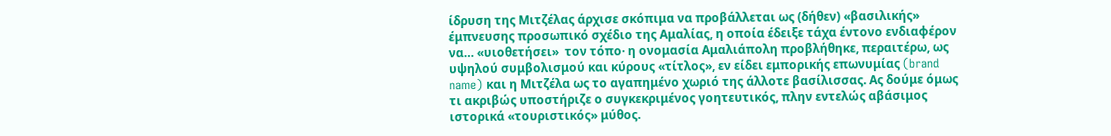ίδρυση της Μιτζέλας άρχισε σκόπιμα να προβάλλεται ως (δήθεν) «βασιλικής» έμπνευσης προσωπικό σχέδιο της Αμαλίας, η οποία έδειξε τάχα έντονο ενδιαφέρον να… «υιοθετήσει»  τον τόπο· η oνομασία Αμαλιάπολη προβλήθηκε, περαιτέρω, ως υψηλού συμβολισμού και κύρους «τίτλος», εν είδει εμπορικής επωνυμίας (brand name) και η Μιτζέλα ως το αγαπημένο χωριό της άλλοτε βασίλισσας. Ας δούμε όμως τι ακριβώς υποστήριζε ο συγκεκριμένος γοητευτικός, πλην εντελώς αβάσιμος ιστορικά «τουριστικός» μύθος.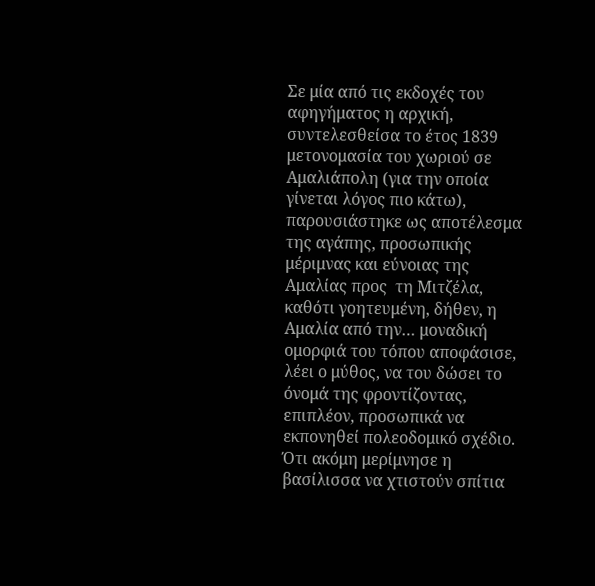Σε μία από τις εκδοχές του αφηγήματος η αρχική, συντελεσθείσα το έτος 1839 μετονομασία του χωριού σε Αμαλιάπολη (για την οποία γίνεται λόγος πιο κάτω), παρουσιάστηκε ως αποτέλεσμα της αγάπης, προσωπικής μέριμνας και εύνοιας της Αμαλίας προς  τη Μιτζέλα, καθότι γοητευμένη, δήθεν, η Αμαλία από την… μοναδική  ομορφιά του τόπου αποφάσισε, λέει ο μύθος, να του δώσει το όνομά της φροντίζοντας, επιπλέον, προσωπικά να εκπονηθεί πολεοδομικό σχέδιο. Ότι ακόμη μερίμνησε η βασίλισσα να χτιστούν σπίτια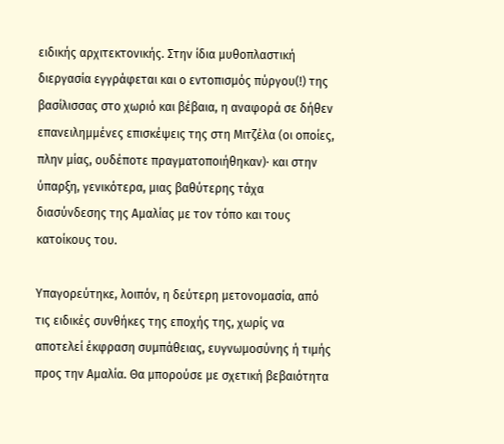ειδικής αρχιτεκτονικής. Στην ίδια μυθοπλαστική διεργασία εγγράφεται και ο εντοπισμός πύργου(!) της βασίλισσας στο χωριό και βέβαια, η αναφορά σε δήθεν επανειλημμένες επισκέψεις της στη Μιτζέλα (οι οποίες, πλην μίας, ουδέποτε πραγματοποιήθηκαν)· και στην ύπαρξη, γενικότερα, μιας βαθύτερης τάχα διασύνδεσης της Αμαλίας με τον τόπο και τους κατοίκους του.

Υπαγορεύτηκε, λοιπόν, η δεύτερη μετονομασία, από τις ειδικές συνθήκες της εποχής της, χωρίς να αποτελεί έκφραση συμπάθειας, ευγνωμοσύνης ή τιμής προς την Αμαλία. Θα μπορούσε με σχετική βεβαιότητα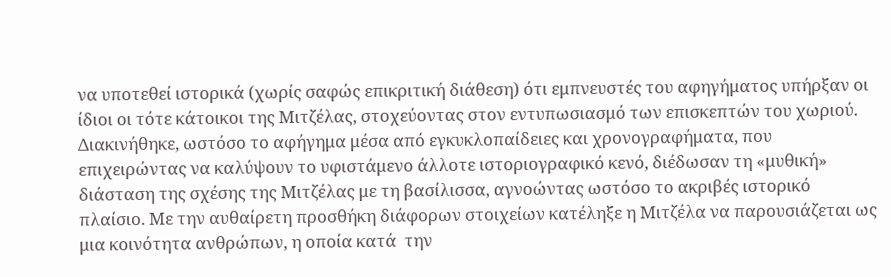να υποτεθεί ιστορικά (χωρίς σαφώς επικριτική διάθεση) ότι εμπνευστές του αφηγήματος υπήρξαν οι ίδιοι οι τότε κάτοικοι της Μιτζέλας, στοχεύοντας στον εντυπωσιασμό των επισκεπτών του χωριού. Διακινήθηκε, ωστόσο το αφήγημα μέσα από εγκυκλοπαίδειες και χρονογραφήματα, που επιχειρώντας να καλύψουν το υφιστάμενο άλλοτε ιστοριογραφικό κενό, διέδωσαν τη «μυθική» διάσταση της σχέσης της Μιτζέλας με τη βασίλισσα, αγνοώντας ωστόσο το ακριβές ιστορικό πλαίσιο. Με την αυθαίρετη προσθήκη διάφορων στοιχείων κατέληξε η Μιτζέλα να παρουσιάζεται ως μια κοινότητα ανθρώπων, η οποία κατά  την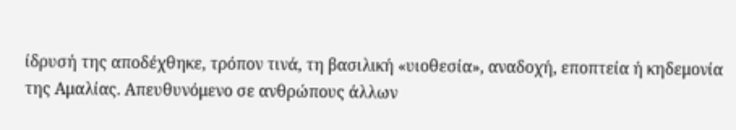ίδρυσή της αποδέχθηκε, τρόπον τινά, τη βασιλική «υιοθεσία», αναδοχή, εποπτεία ή κηδεμονία της Αμαλίας. Απευθυνόμενο σε ανθρώπους άλλων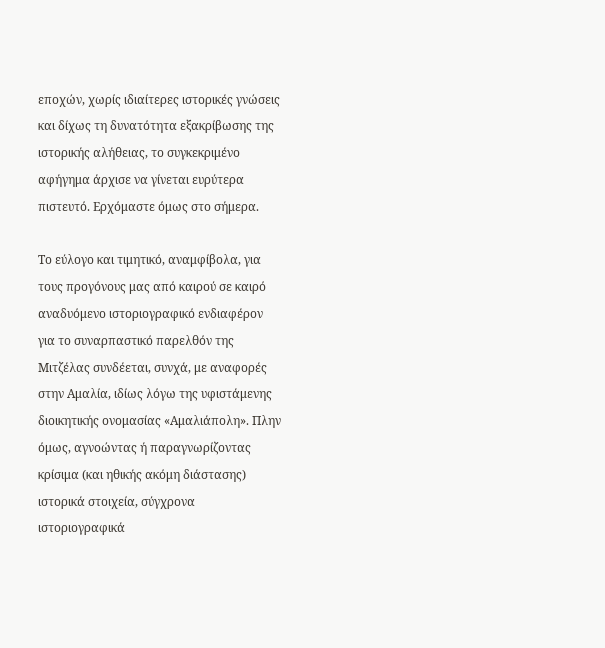εποχών, χωρίς ιδιαίτερες ιστορικές γνώσεις και δίχως τη δυνατότητα εξακρίβωσης της ιστορικής αλήθειας, το συγκεκριμένο αφήγημα άρχισε να γίνεται ευρύτερα πιστευτό. Ερχόμαστε όμως στο σήμερα.

Το εύλογο και τιμητικό, αναμφίβολα, για τους προγόνους μας από καιρού σε καιρό αναδυόμενο ιστοριογραφικό ενδιαφέρον για το συναρπαστικό παρελθόν της Μιτζέλας συνδέεται, συνχά, με αναφορές στην Αμαλία, ιδίως λόγω της υφιστάμενης διοικητικής ονομασίας «Αμαλιάπολη». Πλην όμως, αγνοώντας ή παραγνωρίζοντας κρίσιμα (και ηθικής ακόμη διάστασης) ιστορικά στοιχεία, σύγχρονα ιστοριογραφικά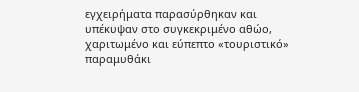εγχειρήματα παρασύρθηκαν και υπέκυψαν στο συγκεκριμένο αθώο, χαριτωμένο και εύπεπτο «τουριστικό» παραμυθάκι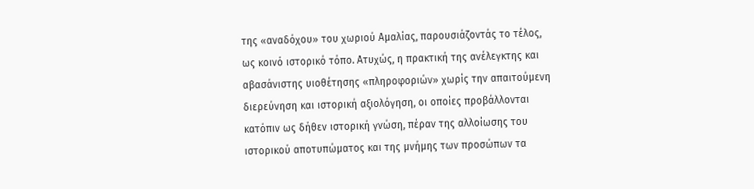της «αναδόχου» του χωριού Αμαλίας, παρουσιάζοντάς το τέλος, ως κοινό ιστορικό τόπο. Aτυχώς, η πρακτική της ανέλεγκτης και αβασάνιστης υιοθέτησης «πληροφοριών» χωρίς την απαιτούμενη διερεύνηση και ιστορική αξιολόγηση, οι οποίες προβάλλονται κατόπιν ως δήθεν ιστορική γνώση, πέραν της αλλοίωσης του ιστορικού αποτυπώματος και της μνήμης των προσώπων τα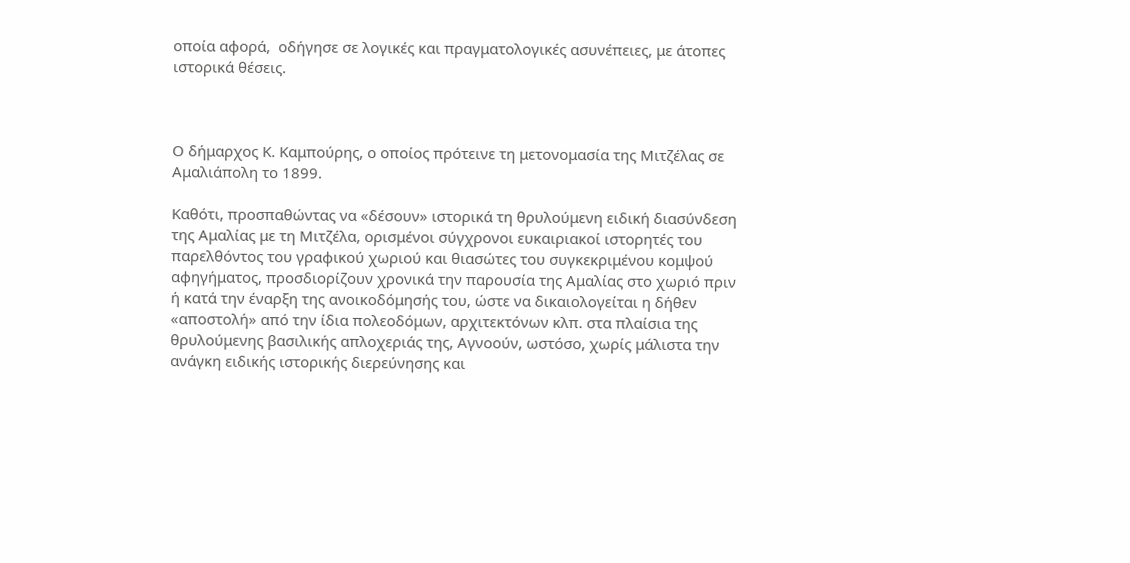οποία αφορά,  οδήγησε σε λογικές και πραγματολογικές ασυνέπειες, με άτοπες ιστορικά θέσεις.



Ο δήμαρχος Κ. Καμπούρης, ο οποίος πρότεινε τη μετονομασία της Μιτζέλας σε Αμαλιάπολη το 1899.

Καθότι, προσπαθώντας να «δέσουν» ιστορικά τη θρυλούμενη ειδική διασύνδεση της Αμαλίας με τη Μιτζέλα, ορισμένοι σύγχρονοι ευκαιριακοί ιστορητές του παρελθόντος του γραφικού χωριού και θιασώτες του συγκεκριμένου κομψού αφηγήματος, προσδιορίζουν χρονικά την παρουσία της Αμαλίας στο χωριό πριν ή κατά την έναρξη της ανοικοδόμησής του, ώστε να δικαιολογείται η δήθεν «αποστολή» από την ίδια πολεοδόμων, αρχιτεκτόνων κλπ. στα πλαίσια της θρυλούμενης βασιλικής απλοχεριάς της, Αγνοούν, ωστόσο, χωρίς μάλιστα την ανάγκη ειδικής ιστορικής διερεύνησης και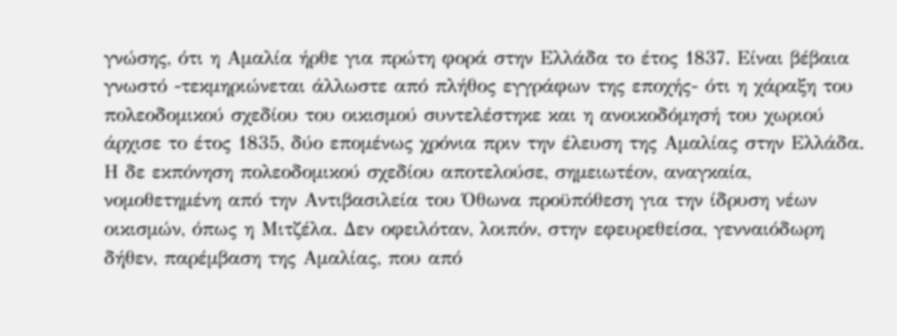γνώσης, ότι η Αμαλία ήρθε για πρώτη φορά στην Ελλάδα το έτος 1837. Είναι βέβαια γνωστό -τεκμηριώνεται άλλωστε από πλήθος εγγράφων της εποχής- ότι η χάραξη του πολεοδομικού σχεδίου του οικισμού συντελέστηκε και η ανοικοδόμησή του χωριού άρχισε το έτος 1835, δύο επομένως χρόνια πριν την έλευση της Αμαλίας στην Ελλάδα. Η δε εκπόνηση πολεοδομικού σχεδίου αποτελούσε, σημειωτέον, αναγκαία, νομοθετημένη από την Αντιβασιλεία του Όθωνα προϋπόθεση για την ίδρυση νέων οικισμών, όπως η Μιτζέλα. Δεν οφειλόταν, λοιπόν, στην εφευρεθείσα, γενναιόδωρη δήθεν, παρέμβαση της Αμαλίας, που από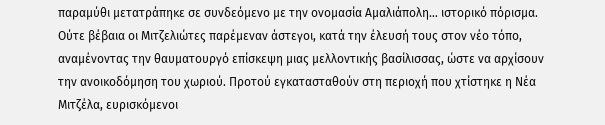παραμύθι μετατράπηκε σε συνδεόμενο με την ονομασία Αμαλιάπολη… ιστορικό πόρισμα. Ούτε βέβαια οι Μιτζελιώτες παρέμεναν άστεγοι, κατά την έλευσή τους στον νέο τόπο, αναμένοντας την θαυματουργό επίσκεψη μιας μελλοντικής βασίλισσας, ώστε να αρχίσουν την ανοικοδόμηση του χωριού. Προτού εγκατασταθούν στη περιοχή που χτίστηκε η Νέα Μιτζέλα, ευρισκόμενοι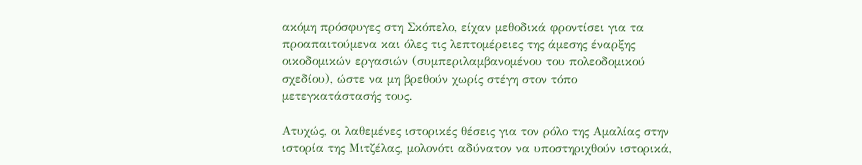ακόμη πρόσφυγες στη Σκόπελο, είχαν μεθοδικά φροντίσει για τα προαπαιτούμενα και όλες τις λεπτομέρειες της άμεσης έναρξης οικοδομικών εργασιών (συμπεριλαμβανομένου του πολεοδομικού σχεδίου), ώστε να μη βρεθούν χωρίς στέγη στον τόπο μετεγκατάστασής τους.

Ατυχώς, οι λαθεμένες ιστορικές θέσεις για τον ρόλο της Αμαλίας στην ιστορία της Μιτζέλας, μολονότι αδύνατον να υποστηριχθούν ιστορικά,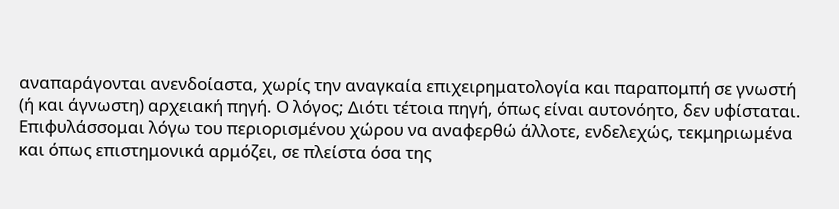αναπαράγονται ανενδοίαστα, χωρίς την αναγκαία επιχειρηματολογία και παραπομπή σε γνωστή (ή και άγνωστη) αρχειακή πηγή. Ο λόγος; Διότι τέτοια πηγή, όπως είναι αυτονόητο, δεν υφίσταται. Επιφυλάσσομαι λόγω του περιορισμένου χώρου να αναφερθώ άλλοτε, ενδελεχώς, τεκμηριωμένα και όπως επιστημονικά αρμόζει, σε πλείστα όσα της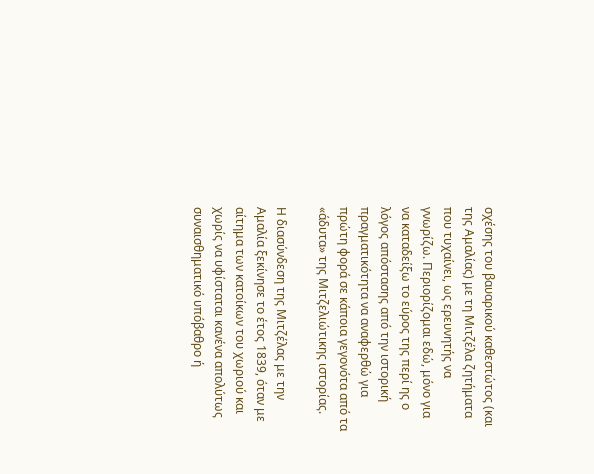σχέσης του βαυαρικού καθεστώτος (και της Αμαλίας) με τη Μιτζέλα ζητήματα που τυχαίνει, ως ερευνητής να γνωρίζω. Περιορίζομαι εδώ, μόνο για να καταδείξω το εύρος της περί ης ο λόγος απόστασης από την ιστορική πραγματικότητα να αναφερθώ για πρώτη φορά σε κάποια γεγονότα από τα «άδυτα» της Μιτζελιώτικης ιστορίας.

Η διασύνδεση της Μιτζέλας με την Αμαλία ξεκίνησε το έτος 1839, όταν με αίτημα των κατοίκων του χωριού και χωρίς να υφίσταται κανένα απολύτως συναισθηματικό υπόβαθρο ή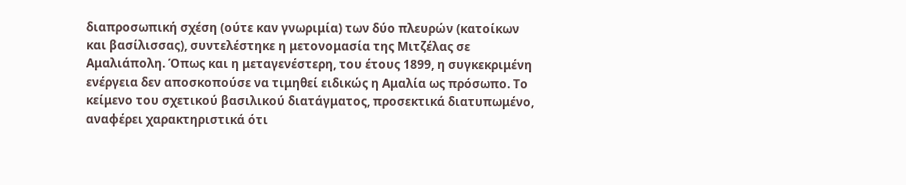διαπροσωπική σχέση (ούτε καν γνωριμία) των δύο πλευρών (κατοίκων και βασίλισσας), συντελέστηκε η μετονομασία της Μιτζέλας σε Αμαλιάπολη. Όπως και η μεταγενέστερη, του έτους 1899, η συγκεκριμένη ενέργεια δεν αποσκοπούσε να τιμηθεί ειδικώς η Αμαλία ως πρόσωπο. Το κείμενο του σχετικού βασιλικού διατάγματος, προσεκτικά διατυπωμένο, αναφέρει χαρακτηριστικά ότι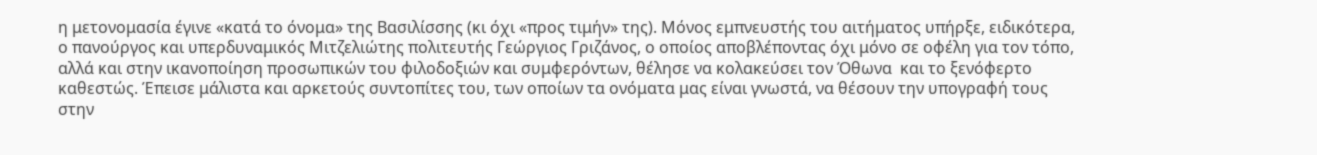η μετονομασία έγινε «κατά το όνομα» της Βασιλίσσης (κι όχι «προς τιμήν» της). Μόνος εμπνευστής του αιτήματος υπήρξε, ειδικότερα, ο πανούργος και υπερδυναμικός Μιτζελιώτης πολιτευτής Γεώργιος Γριζάνος, ο οποίος αποβλέποντας όχι μόνο σε οφέλη για τον τόπο, αλλά και στην ικανοποίηση προσωπικών του φιλοδοξιών και συμφερόντων, θέλησε να κολακεύσει τον Όθωνα  και το ξενόφερτο καθεστώς. Έπεισε μάλιστα και αρκετούς συντοπίτες του, των οποίων τα ονόματα μας είναι γνωστά, να θέσουν την υπογραφή τους στην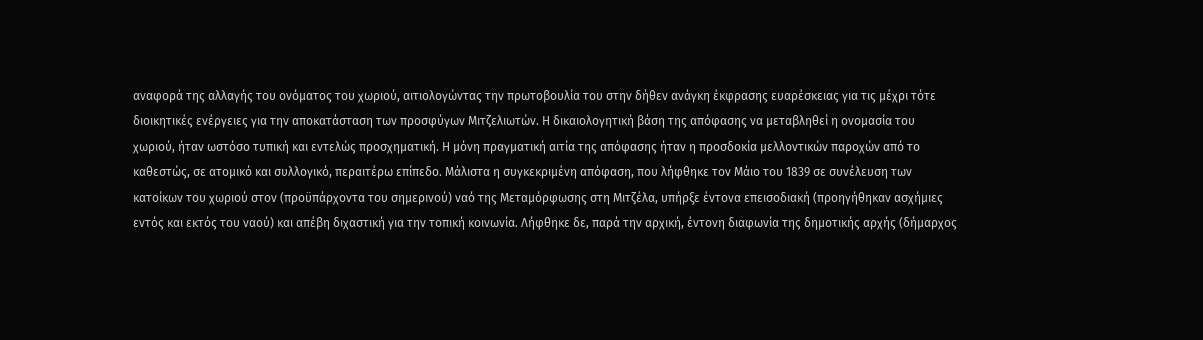αναφορά της αλλαγής του ονόματος του χωριού, αιτιολογώντας την πρωτοβουλία του στην δήθεν ανάγκη έκφρασης ευαρέσκειας για τις μέχρι τότε διοικητικές ενέργειες για την αποκατάσταση των προσφύγων Μιτζελιωτών. Η δικαιολογητική βάση της απόφασης να μεταβληθεί η ονομασία του χωριού, ήταν ωστόσο τυπική και εντελώς προσχηματική. Η μόνη πραγματική αιτία της απόφασης ήταν η προσδοκία μελλοντικών παροχών από το καθεστώς, σε ατομικό και συλλογικό, περαιτέρω επίπεδο. Μάλιστα η συγκεκριμένη απόφαση, που λήφθηκε τον Μάιο του 1839 σε συνέλευση των κατοίκων του χωριού στον (προϋπάρχοντα του σημερινού) ναό της Μεταμόρφωσης στη Μιτζέλα, υπήρξε έντονα επεισοδιακή (προηγήθηκαν ασχήμιες εντός και εκτός του ναού) και απέβη διχαστική για την τοπική κοινωνία. Λήφθηκε δε, παρά την αρχική, έντονη διαφωνία της δημοτικής αρχής (δήμαρχος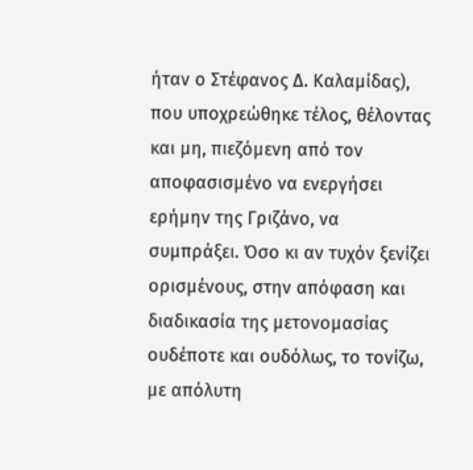ήταν ο Στέφανος Δ. Καλαμίδας), που υποχρεώθηκε τέλος, θέλοντας και μη, πιεζόμενη από τον αποφασισμένο να ενεργήσει ερήμην της Γριζάνο, να συμπράξει. Όσο κι αν τυχόν ξενίζει ορισμένους, στην απόφαση και διαδικασία της μετονομασίας ουδέποτε και ουδόλως, το τονίζω, με απόλυτη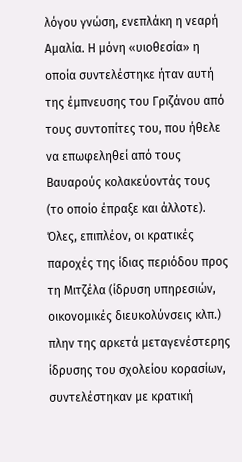λόγου γνώση, ενεπλάκη η νεαρή Αμαλία. Η μόνη «υιοθεσία» η οποία συντελέστηκε ήταν αυτή της έμπνευσης του Γριζάνου από τους συντοπίτες του, που ήθελε να επωφεληθεί από τους Βαυαρούς κολακεύοντάς τους (το οποίο έπραξε και άλλοτε). Όλες, επιπλέον, οι κρατικές παροχές της ίδιας περιόδου προς τη Μιτζέλα (ίδρυση υπηρεσιών, οικονομικές διευκολύνσεις κλπ.) πλην της αρκετά μεταγενέστερης ίδρυσης του σχολείου κορασίων, συντελέστηκαν με κρατική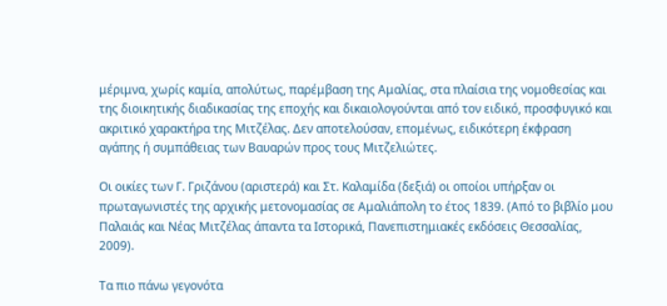μέριμνα, χωρίς καμία, απολύτως, παρέμβαση της Αμαλίας, στα πλαίσια της νομοθεσίας και της διοικητικής διαδικασίας της εποχής και δικαιολογούνται από τον ειδικό, προσφυγικό και ακριτικό χαρακτήρα της Μιτζέλας. Δεν αποτελούσαν, επομένως, ειδικότερη έκφραση αγάπης ή συμπάθειας των Βαυαρών προς τους Μιτζελιώτες.

Οι οικίες των Γ. Γριζάνου (αριστερά) και Στ. Καλαμίδα (δεξιά) οι οποίοι υπήρξαν οι πρωταγωνιστές της αρχικής μετονομασίας σε Αμαλιάπολη το έτος 1839. (Από το βιβλίο μου Παλαιάς και Νέας Μιτζέλας άπαντα τα Ιστορικά, Πανεπιστημιακές εκδόσεις Θεσσαλίας, 2009).

Τα πιο πάνω γεγονότα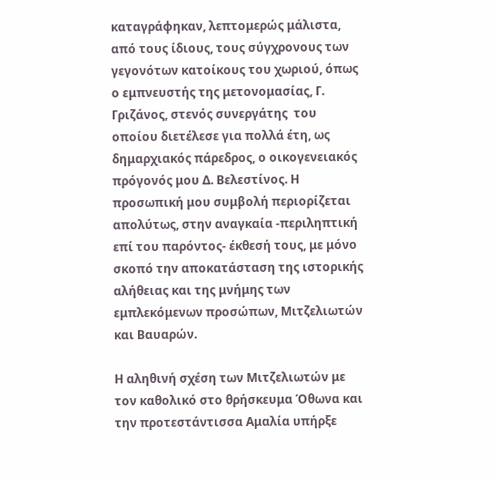καταγράφηκαν, λεπτομερώς μάλιστα, από τους ίδιους, τους σύγχρονους των γεγονότων κατοίκους του χωριού, όπως ο εμπνευστής της μετονομασίας, Γ. Γριζάνος, στενός συνεργάτης  του οποίου διετέλεσε για πολλά έτη, ως δημαρχιακός πάρεδρος, ο οικογενειακός πρόγονός μου Δ. Βελεστίνος. Η προσωπική μου συμβολή περιορίζεται απολύτως, στην αναγκαία -περιληπτική επί του παρόντος- έκθεσή τους, με μόνο σκοπό την αποκατάσταση της ιστορικής αλήθειας και της μνήμης των εμπλεκόμενων προσώπων, Μιτζελιωτών και Βαυαρών.

Η αληθινή σχέση των Μιτζελιωτών με τον καθολικό στο θρήσκευμα Όθωνα και την προτεστάντισσα Αμαλία υπήρξε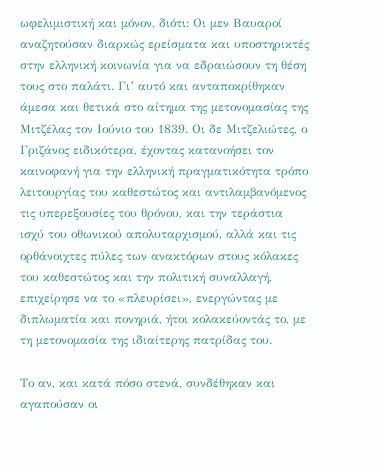ωφελιμιστική και μόνον, διότι: Οι μεν Βαυαροί αναζητούσαν διαρκώς ερείσματα και υποστηρικτές στην ελληνική κοινωνία για να εδραιώσουν τη θέση τους στο παλάτι. Γι’ αυτό και ανταποκρίθηκαν άμεσα και θετικά στο αίτημα της μετονομασίας της Μιτζέλας τον Ιούνιο του 1839. Οι δε Μιτζελιώτες, ο Γριζάνος ειδικότερα, έχοντας κατανοήσει τον καινοφανή για την ελληνική πραγματικότητα τρόπο λειτουργίας του καθεστώτος και αντιλαμβανόμενος τις υπερεξουσίες του θρόνου, και την τεράστια ισχύ του οθωνικού απολυταρχισμού, αλλά και τις ορθάνοιχτες πύλες των ανακτόρων στους κόλακες του καθεστώτος και την πολιτική συναλλαγή, επιχείρησε να το «πλευρίσει», ενεργώντας με διπλωματία και πονηριά, ήτοι κολακεύοντάς το, με τη μετονομασία της ιδιαίτερης πατρίδας του.

Το αν, και κατά πόσο στενά, συνδέθηκαν και αγαπούσαν οι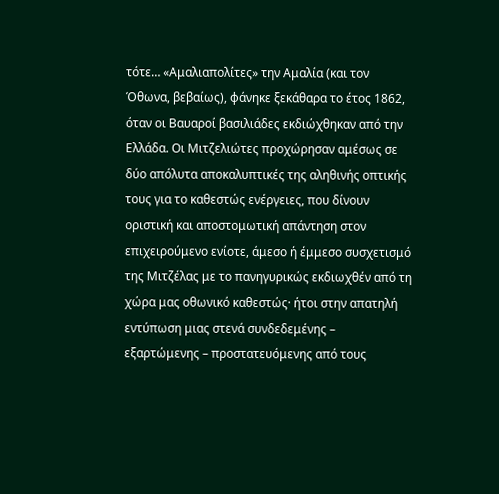τότε… «Αμαλιαπολίτες» την Αμαλία (και τον Όθωνα, βεβαίως), φάνηκε ξεκάθαρα το έτος 1862, όταν οι Βαυαροί βασιλιάδες εκδιώχθηκαν από την Ελλάδα. Οι Μιτζελιώτες προχώρησαν αμέσως σε δύο απόλυτα αποκαλυπτικές της αληθινής οπτικής τους για το καθεστώς ενέργειες, που δίνουν οριστική και αποστομωτική απάντηση στον επιχειρούμενο ενίοτε, άμεσο ή έμμεσο συσχετισμό της Μιτζέλας με το πανηγυρικώς εκδιωχθέν από τη χώρα μας οθωνικό καθεστώς· ήτοι στην απατηλή εντύπωση μιας στενά συνδεδεμένης – εξαρτώμενης – προστατευόμενης από τους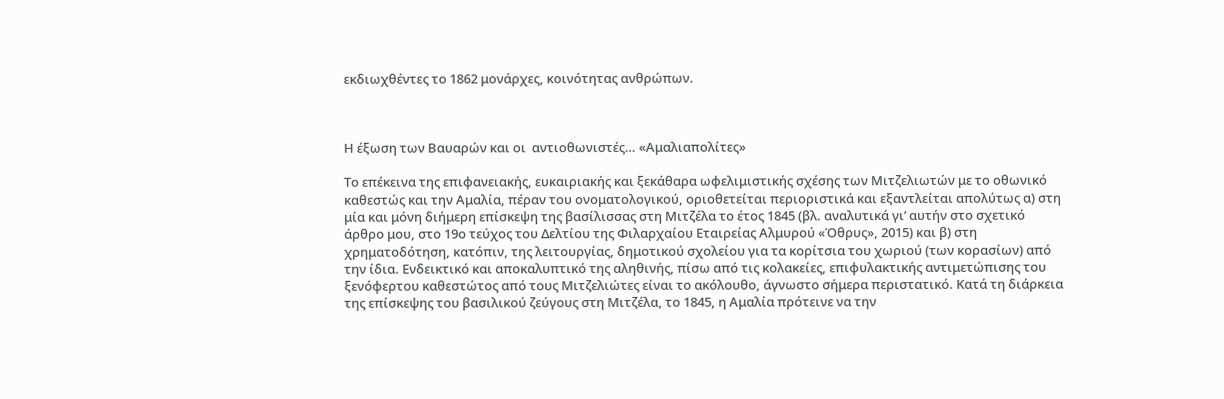εκδιωχθέντες το 1862 μονάρχες, κοινότητας ανθρώπων.



Η έξωση των Βαυαρών και οι  αντιοθωνιστές… «Αμαλιαπολίτες»

Το επέκεινα της επιφανειακής, ευκαιριακής και ξεκάθαρα ωφελιμιστικής σχέσης των Μιτζελιωτών με το οθωνικό καθεστώς και την Αμαλία, πέραν του ονοματολογικού, οριοθετείται περιοριστικά και εξαντλείται απολύτως α) στη μία και μόνη διήμερη επίσκεψη της βασίλισσας στη Μιτζέλα το έτος 1845 (βλ. αναλυτικά γι’ αυτήν στο σχετικό άρθρο μου, στο 19ο τεύχος του Δελτίου της Φιλαρχαίου Εταιρείας Αλμυρού «Όθρυς», 2015) και β) στη χρηματοδότηση, κατόπιν, της λειτουργίας, δημοτικού σχολείου για τα κορίτσια του χωριού (των κορασίων) από την ίδια. Ενδεικτικό και αποκαλυπτικό της αληθινής, πίσω από τις κολακείες, επιφυλακτικής αντιμετώπισης του ξενόφερτου καθεστώτος από τους Μιτζελιώτες είναι το ακόλουθο, άγνωστο σήμερα περιστατικό. Κατά τη διάρκεια της επίσκεψης του βασιλικού ζεύγους στη Μιτζέλα, το 1845, η Αμαλία πρότεινε να την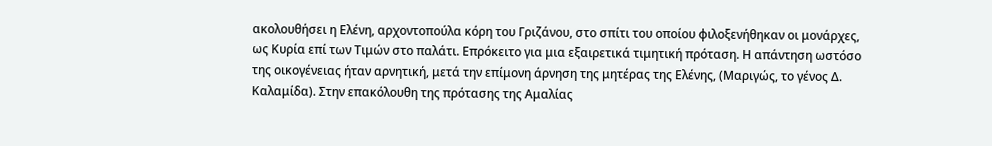ακολουθήσει η Ελένη, αρχοντοπούλα κόρη του Γριζάνου, στο σπίτι του οποίου φιλοξενήθηκαν οι μονάρχες, ως Κυρία επί των Τιμών στο παλάτι. Επρόκειτο για μια εξαιρετικά τιμητική πρόταση. Η απάντηση ωστόσο της οικογένειας ήταν αρνητική, μετά την επίμονη άρνηση της μητέρας της Ελένης, (Μαριγώς, το γένος Δ. Καλαμίδα). Στην επακόλουθη της πρότασης της Αμαλίας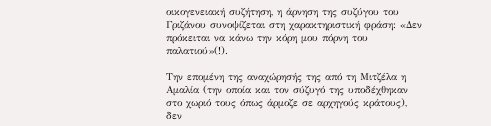οικογενειακή συζήτηση, η άρνηση της συζύγου του Γριζάνου συνοψίζεται στη χαρακτηριστική φράση: «Δεν πρόκειται να κάνω την κόρη μου πόρνη του παλατιού»(!).

Την επομένη της αναχώρησής της από τη Μιτζέλα η Αμαλία (την οποία και τον σύζυγό της υποδέχθηκαν στο χωριό τους όπως άρμοζε σε αρχηγούς κράτους), δεν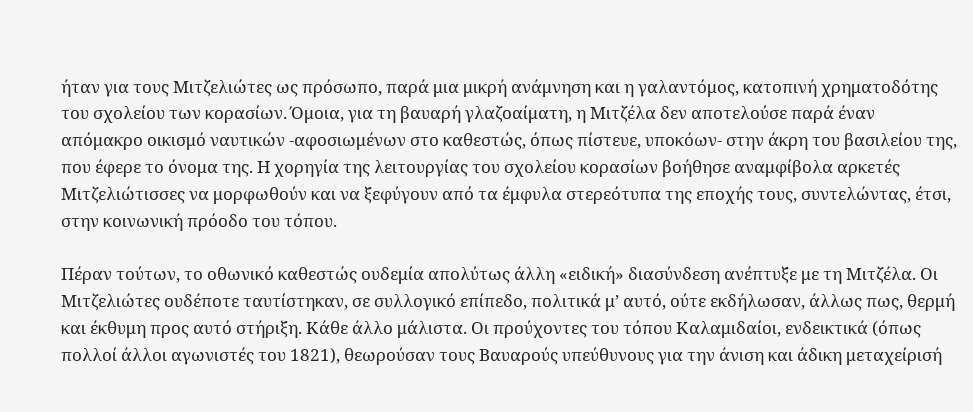ήταν για τους Μιτζελιώτες ως πρόσωπο, παρά μια μικρή ανάμνηση και η γαλαντόμος, κατοπινή χρηματοδότης του σχολείου των κορασίων. Όμοια, για τη βαυαρή γλαζοαίματη, η Μιτζέλα δεν αποτελούσε παρά έναν  απόμακρο οικισμό ναυτικών -αφοσιωμένων στο καθεστώς, όπως πίστευε, υποκόων- στην άκρη του βασιλείου της, που έφερε το όνομα της. Η χορηγία της λειτουργίας του σχολείου κορασίων βοήθησε αναμφίβολα αρκετές Μιτζελιώτισσες να μορφωθούν και να ξεφύγουν από τα έμφυλα στερεότυπα της εποχής τους, συντελώντας, έτσι, στην κοινωνική πρόοδο του τόπου.

Πέραν τούτων, το οθωνικό καθεστώς ουδεμία απολύτως άλλη «ειδική» διασύνδεση ανέπτυξε με τη Μιτζέλα. Οι Μιτζελιώτες ουδέποτε ταυτίστηκαν, σε συλλογικό επίπεδο, πολιτικά μ’ αυτό, ούτε εκδήλωσαν, άλλως πως, θερμή και έκθυμη προς αυτό στήριξη. Κάθε άλλο μάλιστα. Οι προύχοντες του τόπου Καλαμιδαίοι, ενδεικτικά (όπως πολλοί άλλοι αγωνιστές του 1821), θεωρούσαν τους Βαυαρούς υπεύθυνους για την άνιση και άδικη μεταχείρισή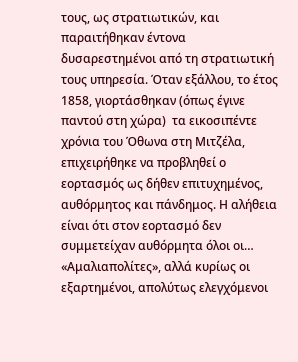τους, ως στρατιωτικών, και παραιτήθηκαν έντονα δυσαρεστημένοι από τη στρατιωτική τους υπηρεσία. Όταν εξάλλου, το έτος 1858, γιορτάσθηκαν (όπως έγινε παντού στη χώρα)  τα εικοσιπέντε χρόνια του Όθωνα στη Μιτζέλα, επιχειρήθηκε να προβληθεί ο εορτασμός ως δήθεν επιτυχημένος, αυθόρμητος και πάνδημος. Η αλήθεια είναι ότι στον εορτασμό δεν συμμετείχαν αυθόρμητα όλοι οι… «Αμαλιαπολίτες», αλλά κυρίως οι εξαρτημένοι, απολύτως ελεγχόμενοι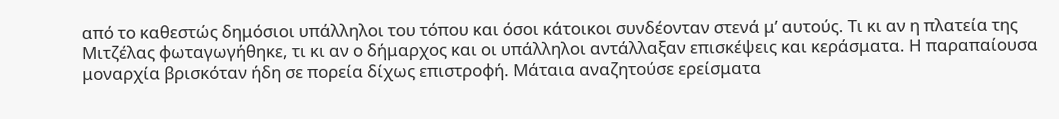από το καθεστώς δημόσιοι υπάλληλοι του τόπου και όσοι κάτοικοι συνδέονταν στενά μ’ αυτούς. Τι κι αν η πλατεία της Μιτζέλας φωταγωγήθηκε, τι κι αν ο δήμαρχος και οι υπάλληλοι αντάλλαξαν επισκέψεις και κεράσματα. Η παραπαίουσα  μοναρχία βρισκόταν ήδη σε πορεία δίχως επιστροφή. Μάταια αναζητούσε ερείσματα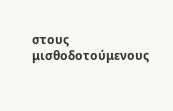στους μισθοδοτούμενους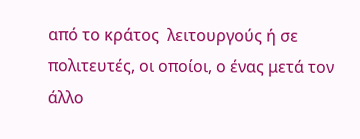από το κράτος  λειτουργούς ή σε πολιτευτές, οι οποίοι, ο ένας μετά τον άλλο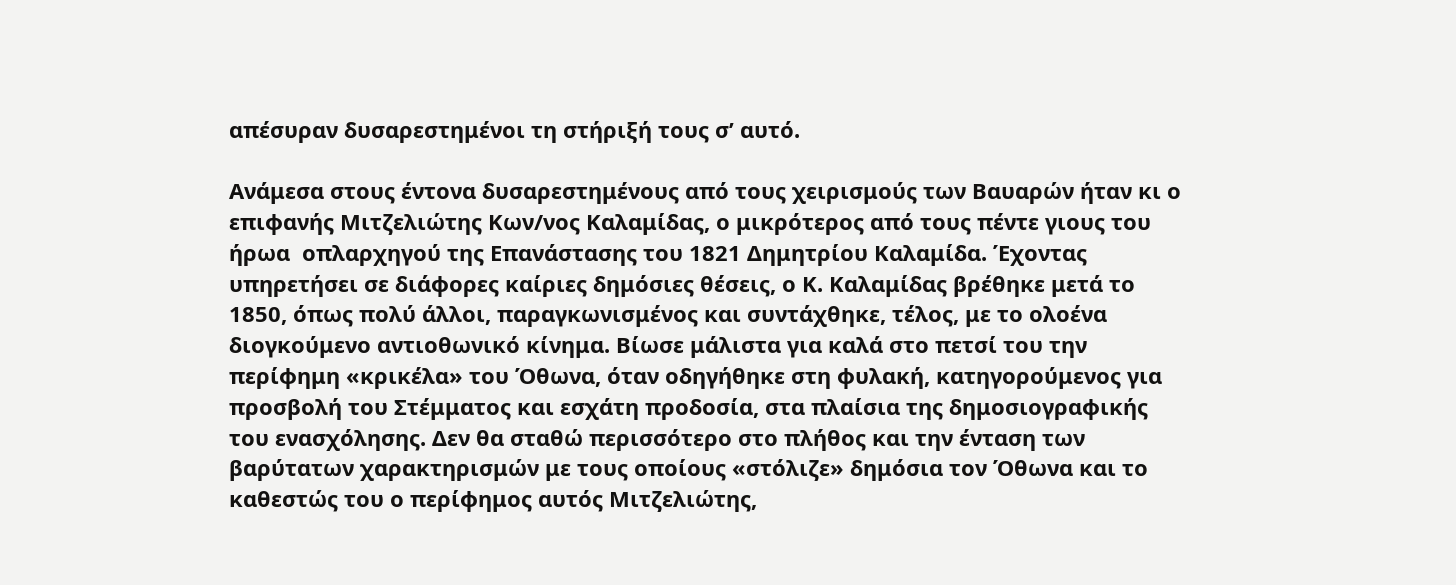απέσυραν δυσαρεστημένοι τη στήριξή τους σ’ αυτό.

Ανάμεσα στους έντονα δυσαρεστημένους από τους χειρισμούς των Βαυαρών ήταν κι ο επιφανής Μιτζελιώτης Κων/νος Καλαμίδας, ο μικρότερος από τους πέντε γιους του ήρωα  οπλαρχηγού της Επανάστασης του 1821 Δημητρίου Καλαμίδα. Έχοντας υπηρετήσει σε διάφορες καίριες δημόσιες θέσεις, ο Κ. Καλαμίδας βρέθηκε μετά το 1850, όπως πολύ άλλοι, παραγκωνισμένος και συντάχθηκε, τέλος, με το ολοένα διογκούμενο αντιοθωνικό κίνημα. Βίωσε μάλιστα για καλά στο πετσί του την περίφημη «κρικέλα» του Όθωνα, όταν οδηγήθηκε στη φυλακή, κατηγορούμενος για προσβολή του Στέμματος και εσχάτη προδοσία, στα πλαίσια της δημοσιογραφικής του ενασχόλησης. Δεν θα σταθώ περισσότερο στο πλήθος και την ένταση των βαρύτατων χαρακτηρισμών με τους οποίους «στόλιζε» δημόσια τον Όθωνα και το καθεστώς του ο περίφημος αυτός Μιτζελιώτης,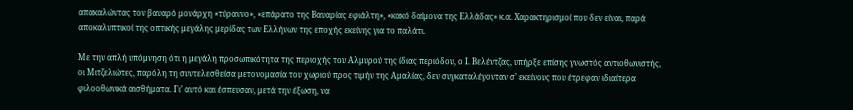απακαλώντας τον βαυαρό μονάρχη «τύραννο», «επάρατο της Βαυαρίας εφιάλτη», «κακό δαίμονα της Ελλάδας» κ.α. Χαρακτηρισμοί που δεν είναι, παρά αποκαλυπτικοί της οπτικής μεγάλης μερίδας των Ελλήνων της εποχής εκείνης για το παλάτι.

Με την απλή υπόμνηση ότι η μεγάλη προσωπικότητα της περιοχής του Αλμυρού της ίδιας περιόδου, ο Ι. Βελέντζας, υπήρξε επίσης γνωστός αντιοθωνιστής, οι Μιτζελιώτες, παρόλη τη συντελεσθείσα μετονομασία του χωριού προς τιμήν της Αμαλίας, δεν συγκαταλέγονταν σ’ εκείνους που έτρεφαν ιδιαίτερα φιλοοθωνικά αισθήματα. Γι’ αυτό και έσπευσαν, μετά την έξωση, να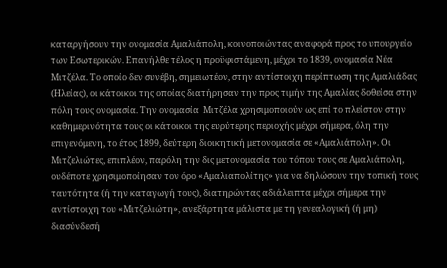καταργήσουν την ονομασία Αμαλιάπολη, κοινοποιώντας αναφορά προς το υπουργείο των Εσωτερικών. Επανήλθε τέλος η προϋφιστάμενη, μέχρι το 1839, ονομασία Νέα Μιτζέλα. Το οποίο δεν συνέβη, σημειωτέον, στην αντίστοιχη περίπτωση της Αμαλιάδας (Ηλείας), οι κάτοικοι της οποίας διατήρησαν την προς τιμήν της Αμαλίας δοθείσα στην πόλη τους ονομασία. Την ονομασία  Μιτζέλα χρησιμοποιούν ως επί το πλείστον στην καθημερινότητα τους οι κάτοικοι της ευρύτερης περιοχής μέχρι σήμερα, όλη την επιγενόμενη, το έτος 1899, δεύτερη διοικητική μετονομασία σε «Αμαλιάπολη». Οι Μιτζελιώτες, επιπλέον, παρόλη την δις μετονομασία του τόπου τους σε Αμαλιάπολη, ουδέποτε χρησιμοποίησαν τον όρο «Αμαλιαπολίτης» για να δηλώσουν την τοπική τους ταυτότητα (ή την καταγωγή τους), διατηρώντας αδιάλειπτα μέχρι σήμερα την αντίστοιχη του «Μιτζελιώτη», ανεξάρτητα μάλιστα με τη γενεαλογική (ή μη) διασύνδεσή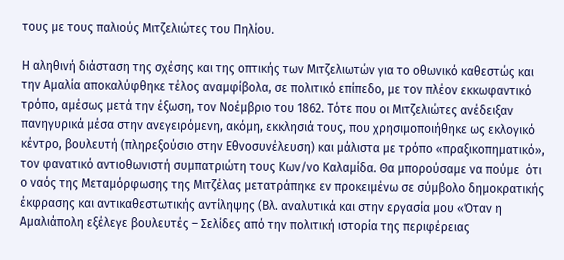τους με τους παλιούς Μιτζελιώτες του Πηλίου.

Η αληθινή διάσταση της σχέσης και της οπτικής των Μιτζελιωτών για το οθωνικό καθεστώς και την Αμαλία αποκαλύφθηκε τέλος αναμφίβολα, σε πολιτικό επίπεδο, με τον πλέον εκκωφαντικό τρόπο, αμέσως μετά την έξωση, τον Νοέμβριο του 1862. Τότε που οι Μιτζελιώτες ανέδειξαν πανηγυρικά μέσα στην ανεγειρόμενη, ακόμη, εκκλησιά τους, που χρησιμοποιήθηκε ως εκλογικό κέντρο, βουλευτή (πληρεξούσιο στην Εθνοσυνέλευση) και μάλιστα με τρόπο «πραξικοπηματικό», τον φανατικό αντιοθωνιστή συμπατριώτη τους Κων/νο Καλαμίδα. Θα μπορούσαμε να πούμε  ότι ο ναός της Μεταμόρφωσης της Μιτζέλας μετατράπηκε εν προκειμένω σε σύμβολο δημοκρατικής έκφρασης και αντικαθεστωτικής αντίληψης (Βλ. αναλυτικά και στην εργασία μου «Όταν η Αμαλιάπολη εξέλεγε βουλευτές – Σελίδες από την πολιτική ιστορία της περιφέρειας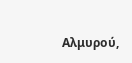Αλμυρού,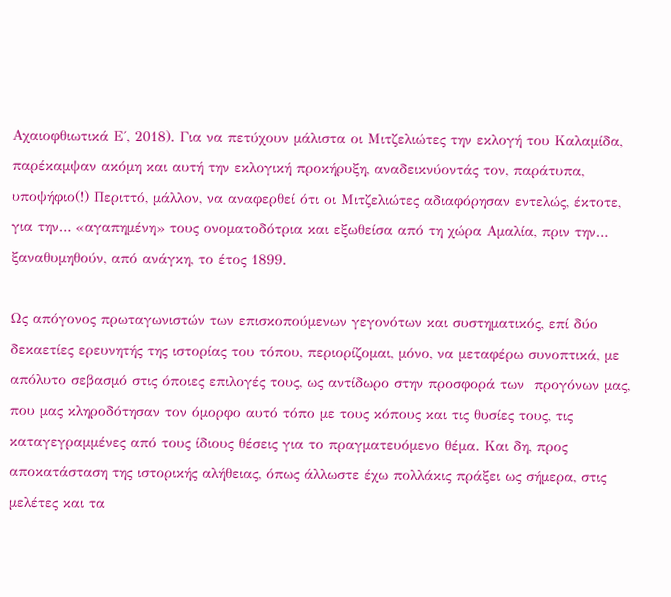Αχαιοφθιωτικά Ε΄, 2018). Για να πετύχουν μάλιστα οι Μιτζελιώτες την εκλογή του Καλαμίδα, παρέκαμψαν ακόμη και αυτή την εκλογική προκήρυξη, αναδεικνύοντάς τον, παράτυπα, υποψήφιο(!) Περιττό, μάλλον, να αναφερθεί ότι οι Μιτζελιώτες αδιαφόρησαν εντελώς, έκτοτε, για την… «αγαπημένη» τους ονοματοδότρια και εξωθείσα από τη χώρα Αμαλία, πριν την… ξαναθυμηθούν, από ανάγκη, το έτος 1899.

Ως απόγονος πρωταγωνιστών των επισκοπούμενων γεγονότων και συστηματικός, επί δύο δεκαετίες ερευνητής της ιστορίας του τόπου, περιορίζομαι, μόνο, να μεταφέρω συνοπτικά, με απόλυτο σεβασμό στις όποιες επιλογές τους, ως αντίδωρο στην προσφορά των  προγόνων μας, που μας κληροδότησαν τον όμορφο αυτό τόπο με τους κόπους και τις θυσίες τους, τις καταγεγραμμένες από τους ίδιους θέσεις για το πραγματευόμενο θέμα. Και δη, προς αποκατάσταση της ιστορικής αλήθειας, όπως άλλωστε έχω πολλάκις πράξει ως σήμερα, στις μελέτες και τα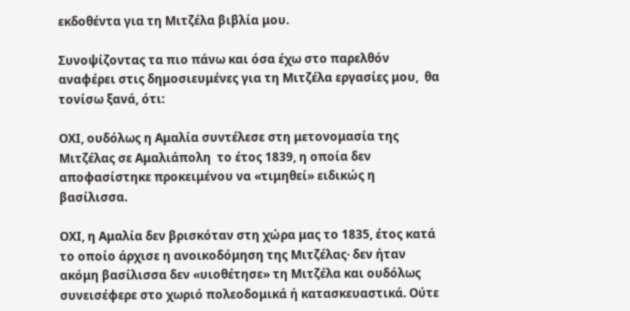εκδοθέντα για τη Μιτζέλα βιβλία μου.

Συνοψίζοντας τα πιο πάνω και όσα έχω στο παρελθόν αναφέρει στις δημοσιευμένες για τη Μιτζέλα εργασίες μου,  θα τονίσω ξανά, ότι:

ΟΧΙ, ουδόλως η Αμαλία συντέλεσε στη μετονομασία της Μιτζέλας σε Αμαλιάπολη  το έτος 1839, η οποία δεν αποφασίστηκε προκειμένου να «τιμηθεί» ειδικώς η βασίλισσα.

ΟΧΙ, η Αμαλία δεν βρισκόταν στη χώρα μας το 1835, έτος κατά το οποίο άρχισε η ανοικοδόμηση της Μιτζέλας· δεν ήταν ακόμη βασίλισσα δεν «υιοθέτησε» τη Μιτζέλα και ουδόλως συνεισέφερε στο χωριό πολεοδομικά ή κατασκευαστικά. Ούτε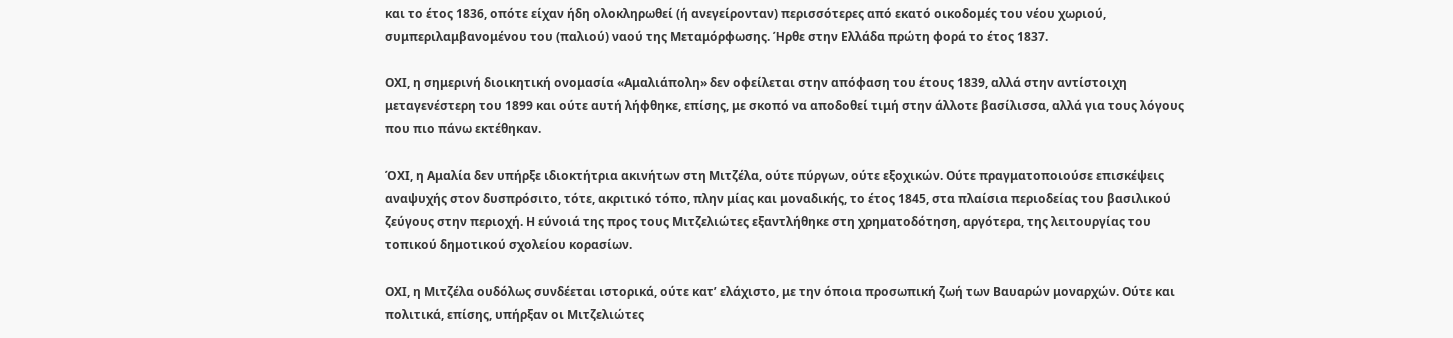και το έτος 1836, οπότε είχαν ήδη ολοκληρωθεί (ή ανεγείρονταν) περισσότερες από εκατό οικοδομές του νέου χωριού, συμπεριλαμβανομένου του (παλιού) ναού της Μεταμόρφωσης. Ήρθε στην Ελλάδα πρώτη φορά το έτος 1837.

ΟΧΙ, η σημερινή διοικητική ονομασία «Αμαλιάπολη» δεν οφείλεται στην απόφαση του έτους 1839, αλλά στην αντίστοιχη μεταγενέστερη του 1899 και ούτε αυτή λήφθηκε, επίσης, με σκοπό να αποδοθεί τιμή στην άλλοτε βασίλισσα, αλλά για τους λόγους που πιο πάνω εκτέθηκαν.

ΌΧΙ, η Αμαλία δεν υπήρξε ιδιοκτήτρια ακινήτων στη Μιτζέλα, ούτε πύργων, ούτε εξοχικών. Ούτε πραγματοποιούσε επισκέψεις αναψυχής στον δυσπρόσιτο, τότε, ακριτικό τόπο, πλην μίας και μοναδικής, το έτος 1845, στα πλαίσια περιοδείας του βασιλικού ζεύγους στην περιοχή. Η εύνοιά της προς τους Μιτζελιώτες εξαντλήθηκε στη χρηματοδότηση, αργότερα, της λειτουργίας του τοπικού δημοτικού σχολείου κορασίων.

ΟΧΙ, η Μιτζέλα ουδόλως συνδέεται ιστορικά, ούτε κατ’ ελάχιστο, με την όποια προσωπική ζωή των Βαυαρών μοναρχών. Ούτε και πολιτικά, επίσης, υπήρξαν οι Μιτζελιώτες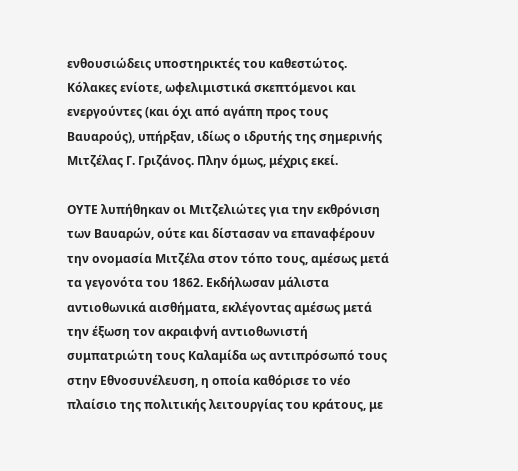ενθουσιώδεις υποστηρικτές του καθεστώτος. Κόλακες ενίοτε, ωφελιμιστικά σκεπτόμενοι και ενεργούντες (και όχι από αγάπη προς τους Βαυαρούς), υπήρξαν, ιδίως ο ιδρυτής της σημερινής Μιτζέλας Γ. Γριζάνος. Πλην όμως, μέχρις εκεί.

ΟΥΤΕ λυπήθηκαν οι Μιτζελιώτες για την εκθρόνιση των Βαυαρών, ούτε και δίστασαν να επαναφέρουν την ονομασία Μιτζέλα στον τόπο τους, αμέσως μετά τα γεγονότα του 1862. Εκδήλωσαν μάλιστα αντιοθωνικά αισθήματα, εκλέγοντας αμέσως μετά την έξωση τον ακραιφνή αντιοθωνιστή συμπατριώτη τους Καλαμίδα ως αντιπρόσωπό τους στην Εθνοσυνέλευση, η οποία καθόρισε το νέο πλαίσιο της πολιτικής λειτουργίας του κράτους, με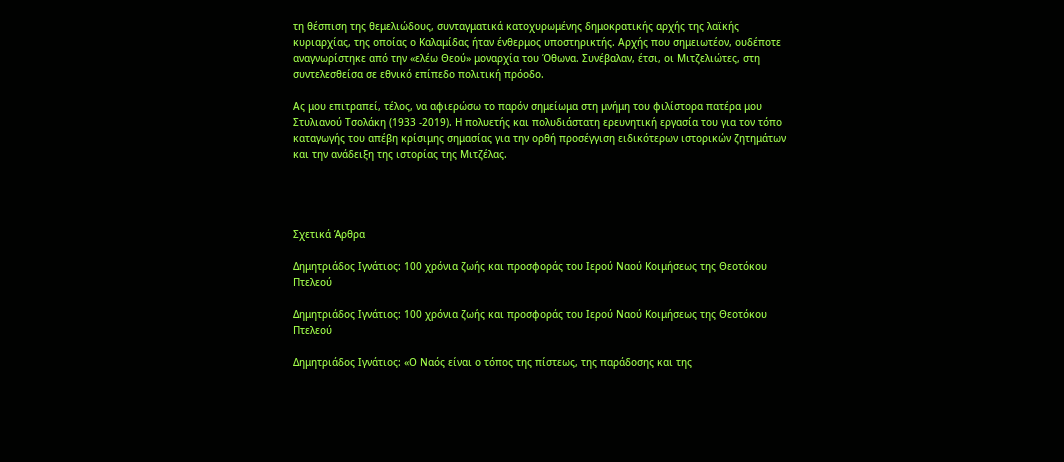τη θέσπιση της θεμελιώδους, συνταγματικά κατοχυρωμένης δημοκρατικής αρχής της λαϊκής κυριαρχίας, της οποίας ο Καλαμίδας ήταν ένθερμος υποστηρικτής. Αρχής που σημειωτέον, ουδέποτε αναγνωρίστηκε από την «ελέω Θεού» μοναρχία του Όθωνα. Συνέβαλαν, έτσι, οι Μιτζελιώτες, στη συντελεσθείσα σε εθνικό επίπεδο πολιτική πρόοδο.

Ας μου επιτραπεί, τέλος, να αφιερώσω το παρόν σημείωμα στη μνήμη του φιλίστορα πατέρα μου Στυλιανού Τσολάκη (1933 -2019). Η πολυετής και πολυδιάστατη ερευνητική εργασία του για τον τόπο καταγωγής του απέβη κρίσιμης σημασίας για την ορθή προσέγγιση ειδικότερων ιστορικών ζητημάτων και την ανάδειξη της ιστορίας της Μιτζέλας.




Σχετικά Άρθρα

Δημητριάδος Ιγνάτιος: 100 χρόνια ζωής και προσφοράς του Ιερού Ναού Κοιμήσεως της Θεοτόκου Πτελεού

Δημητριάδος Ιγνάτιος: 100 χρόνια ζωής και προσφοράς του Ιερού Ναού Κοιμήσεως της Θεοτόκου Πτελεού

Δημητριάδος Ιγνάτιος: «Ο Ναός είναι ο τόπος της πίστεως, της παράδοσης και της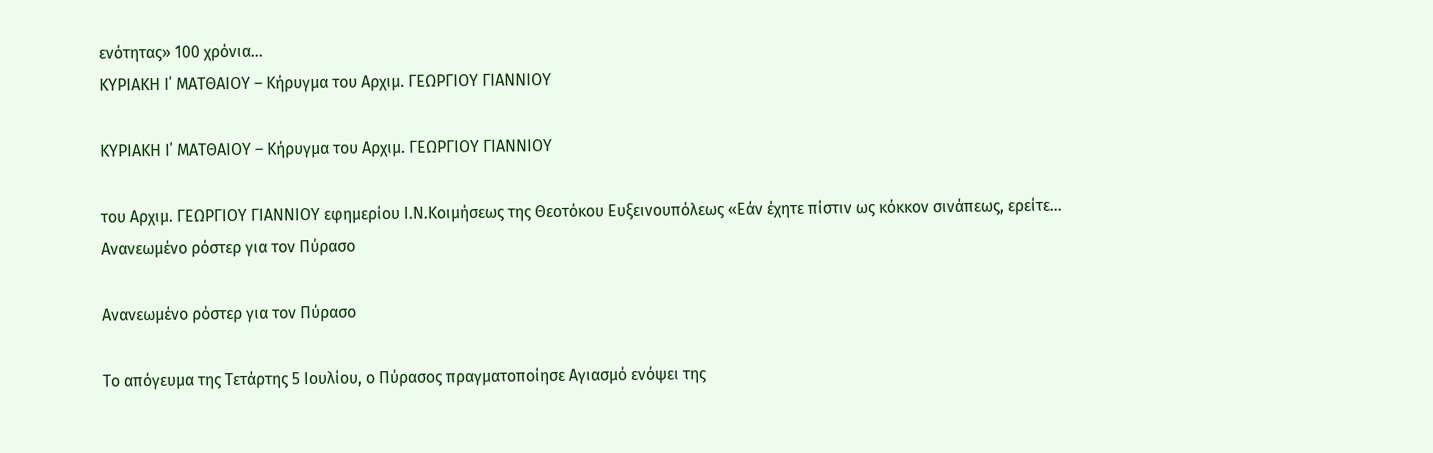ενότητας» 100 χρόνια…
ΚΥΡΙΑΚΗ Ι΄ ΜΑΤΘΑΙΟΥ – Κήρυγμα του Αρχιμ. ΓΕΩΡΓΙΟΥ ΓΙΑΝΝΙΟΥ

ΚΥΡΙΑΚΗ Ι΄ ΜΑΤΘΑΙΟΥ – Κήρυγμα του Αρχιμ. ΓΕΩΡΓΙΟΥ ΓΙΑΝΝΙΟΥ

του Αρχιμ. ΓΕΩΡΓΙΟΥ ΓΙΑΝΝΙΟΥ εφημερίου Ι.Ν.Κοιμήσεως της Θεοτόκου Ευξεινουπόλεως «Εάν έχητε πίστιν ως κόκκον σινάπεως, ερείτε…
Ανανεωμένο ρόστερ για τον Πύρασο

Ανανεωμένο ρόστερ για τον Πύρασο

Το απόγευμα της Τετάρτης 5 Ιουλίου, ο Πύρασος πραγματοποίησε Αγιασμό ενόψει της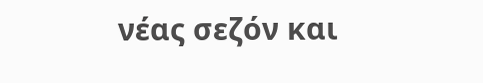νέας σεζόν και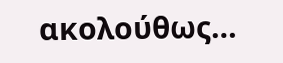ακολούθως…